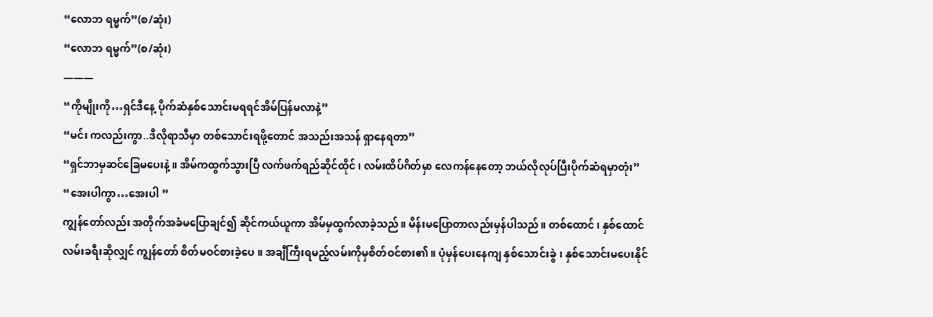“လောဘ ရမ္မက်”(စ/ဆုံး)
“လောဘ ရမ္မက်”(စ/ဆုံး)
———
“ကိုမျိုးကို…ရှင်ဒီနေ့ ပိုက်ဆံနှစ်သောင်းမရရင်အိမ်ပြန်မလာနဲ့”
“မင်း ကလည်းကွာ..ဒီလိုရာသီမှာ တစ်သောင်းရဖို့တောင် အသည်းအသန် ရှာနေရတာ”
“ရှင်ဘာမှဆင်ခြေမပေးနဲ့။ အိမ်ကထွက်သွားပြီ လက်ဖက်ရည်ဆိုင်ထိုင်၊ လမ်းထိပ်ဂိတ်မှာ လေကန်နေတော့ ဘယ်လိုလုပ်ပြီးပိုက်ဆံရမှာတုံး”
“အေးပါကွာ…အေးပါ ”
ကျွန်တော်လည်း အတိုက်အခံမပြောချင်၍ ဆိုင်ကယ်ယူကာ အိမ်မှထွက်လာခဲ့သည်။ မိန်းမပြောတာလည်းမှန်ပါသည်။ တစ်ထောင်၊ နှစ်ထောင်လမ်းခရီးဆိုလျှင် ကျွန်တော် စိတ်မဝင်စားခဲ့ပေ ။ အချီကြီးရမည့်လမ်းကိုမှစိတ်ဝင်စား၏။ ပုံမှန်ပေးနေကျ နှစ်သောင်းခွဲ၊ နှစ်သောင်းမပေးနိုင်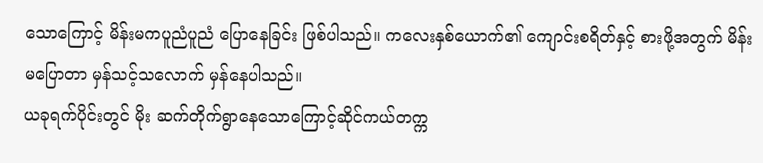သောကြောင့် မိန်းမကပူညံပူညံ ပြောနေခြင်း ဖြစ်ပါသည်။ ကလေးနှစ်ယောက်၏ ကျောင်းစရိတ်နှင့် စားဖို့အတွက် မိန်းမပြောတာ မှန်သင့်သလောက် မှန်နေပါသည်။
ယခုရက်ပိုင်းတွင် မိုး ဆက်တိုက်ရွာနေသောကြောင့်ဆိုင်ကယ်တက္က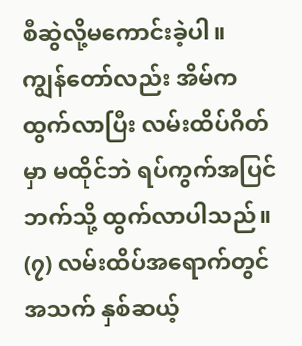စီဆွဲလို့မကောင်းခဲ့ပါ။
ကျွန်တော်လည်း အိမ်ကထွက်လာပြီး လမ်းထိပ်ဂိတ်မှာ မထိုင်ဘဲ ရပ်ကွက်အပြင်ဘက်သို့ ထွက်လာပါသည်။ (၇) လမ်းထိပ်အရောက်တွင် အသက် နှစ်ဆယ့်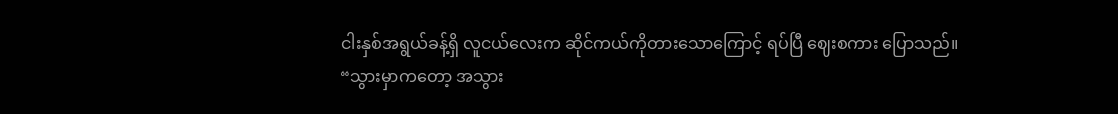ငါးနှစ်အရွယ်ခန့်ရှိ လူငယ်လေးက ဆိုင်ကယ်ကိုတားသောကြောင့် ရပ်ပြီ ဈေးစကား ပြောသည်။
“သွားမှာကတော့ အသွား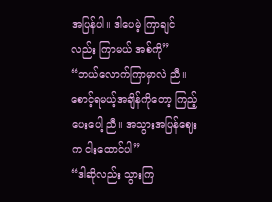အပြန်ပါ။ ဒါပေမဲ့ ကြာချင်လည်း ကြာမယ် အစ်ကို”
“ဘယ်လောက်ကြာမှာလဲ ညီ။ စောင့်ရမယ့်အချိန်ကိုတော့ ကြည့်ပေးပေါ့ ညီ။ အသွားအပြန်ဈေးက ငါးထောင်ပါ”
“ဒါဆိုလည်း သွားကြ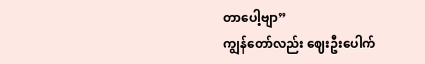တာပေါ့ဗျာ”
ကျွန်တော်လည်း ဈေးဦးပေါက်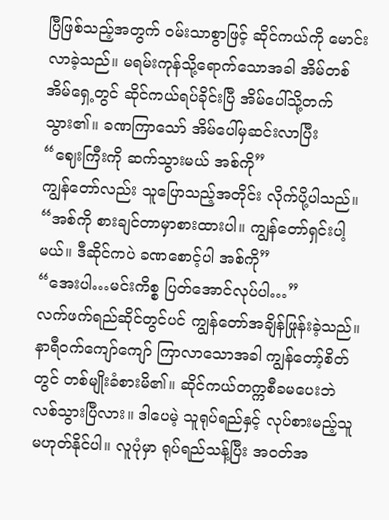ပြီဖြစ်သည့်အတွက် ဝမ်းသာစွာဖြင့် ဆိုင်ကယ်ကို မောင်းလာခဲ့သည်။ မရမ်းကုန်သို့ရောက်သောအခါ အိမ်တစ်အိမ်ရှေ့တွင် ဆိုင်ကယ်ရပ်ခိုင်းပြီ အိမ်ပေါ်သို့တက်သွား၏။ ခဏကြာသော် အိမ်ပေါ်မှဆင်းလာပြီး
“ဈေးကြီးကို ဆက်သွားမယ် အစ်ကို”
ကျွန်တော်လည်း သူပြောသည့်အတိုင်း လိုက်ပို့ပါသည်။
“အစ်ကို စားချင်တာမှာစားထားပါ။ ကျွန်တော်ရှင်းပါ့မယ်။ ဒီဆိုင်ကပဲ ခဏစောင့်ပါ အစ်ကို”
“အေးပါ…မင်းကိစ္စ ပြတ်အောင်လုပ်ပါ…”
လက်ဖက်ရည်ဆိုင်တွင်ပင် ကျွန်တော်အချိန်ဖြုန်းခဲ့သည်။ နာရီဝက်ကျော်ကျော် ကြာလာသောအခါ ကျွန်တော့်စိတ်တွင် တစ်မျိုးခံစားမိ၏။ ဆိုင်ကယ်တက္ကစီခမပေးဘဲ လစ်သွားပြီလား။ ဒါပေမဲ့ သူရုပ်ရည်နှင့် လုပ်စားမည့်သူ မဟုတ်နိုင်ပါ။ လူပုံမှာ ရုပ်ရည်သန့်ပြီး အဝတ်အ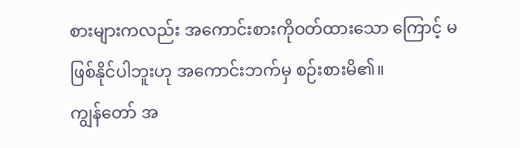စားများကလည်း အကောင်းစားကိုဝတ်ထားသော ကြောင့် မဖြစ်နိုင်ပါဘူးဟု အကောင်းဘက်မှ စဉ်းစားမိ၏။
ကျွန်တော် အ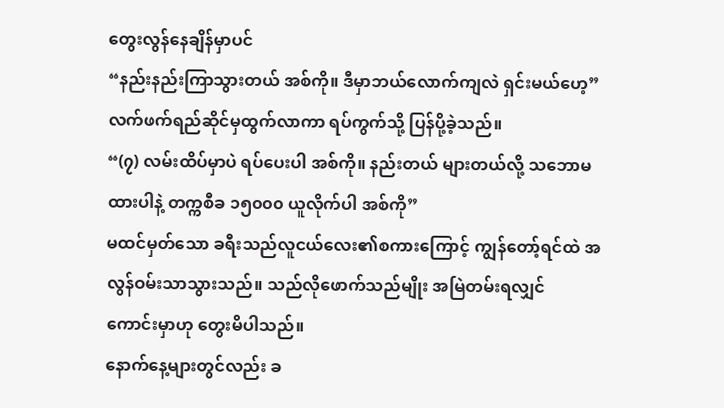တွေးလွန်နေချိန်မှာပင်
“နည်းနည်းကြာသွားတယ် အစ်ကို။ ဒီမှာဘယ်လောက်ကျလဲ ရှင်းမယ်ဟေ့”
လက်ဖက်ရည်ဆိုင်မှထွက်လာကာ ရပ်ကွက်သို့ ပြန်ပို့ခဲ့သည်။
“(၇) လမ်းထိပ်မှာပဲ ရပ်ပေးပါ အစ်ကို။ နည်းတယ် များတယ်လို့ သဘောမထားပါနဲ့ တက္ကစီခ ၁၅၀၀၀ ယူလိုက်ပါ အစ်ကို”
မထင်မှတ်သော ခရီးသည်လူငယ်လေး၏စကားကြောင့် ကျွန်တော့်ရင်ထဲ အလွန်ဝမ်းသာသွားသည်။ သည်လိုဖောက်သည်မျိုး အမြဲတမ်းရလျှင် ကောင်းမှာဟု တွေးမိပါသည်။
နောက်နေ့များတွင်လည်း ခ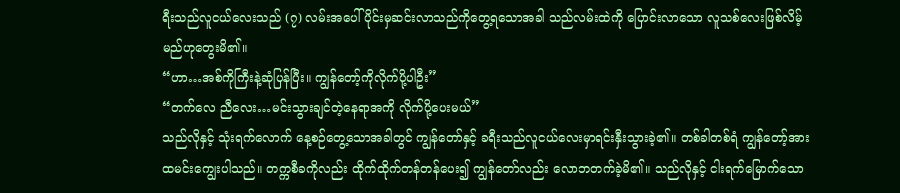ရီးသည်လူငယ်လေးသည် (၇) လမ်းအပေါ်ပိုင်းမှဆင်းလာသည်ကိုတွေ့ရသောအခါ သည်လမ်းထဲကို ပြောင်းလာသော လူသစ်လေးဖြစ်လိမ့်မည်ဟုတွေးမိ၏။
“ဟာ…အစ်ကိုကြီးနဲ့ဆုံပြန်ပြီး။ ကျွန်တော့်ကိုလိုက်ပို့ပါဦး”
“တက်လေ ညီလေး…မင်းသွားချင်တဲ့နေရာအကို လိုက်ပို့ပေးမယ်”
သည်လိုနှင့် သုံးရက်လောက် နေ့စဉ်တွေ့သောအခါတွင် ကျွန်တော်နှင့် ခရီးသည်လူငယ်လေးမှာရင်းနှီးသွားခဲ့၏။ တစ်ခါတစ်ရံ ကျွန်တော့်အား ထမင်းကျွေးပါသည်။ တက္ကစီခကိုလည်း ထိုက်ထိုက်တန်တန်ပေး၍ ကျွန်တော်လည်း လောဘတက်ခဲ့မိ၏။ သည်လိုနှင့် ငါးရက်မြောက်သော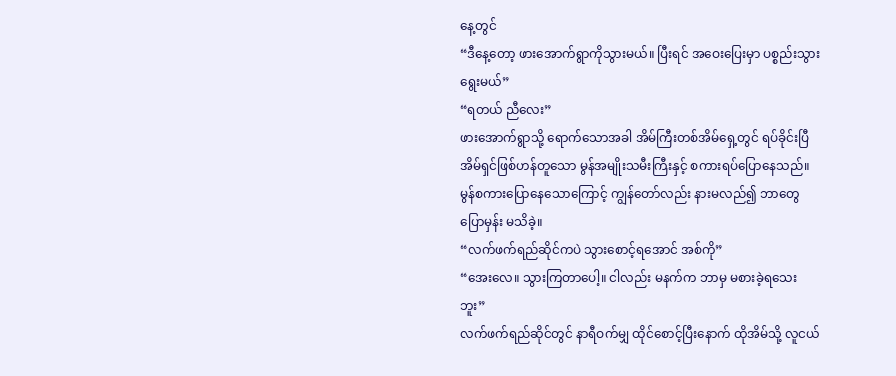နေ့တွင်
“ဒီနေ့တော့ ဖားအောက်ရွာကိုသွားမယ်။ ပြီးရင် အဝေးပြေးမှာ ပစ္စည်းသွားရွေးမယ်”
“ရတယ် ညီလေး”
ဖားအောက်ရွာသို့ ရောက်သောအခါ အိမ်ကြီးတစ်အိမ်ရှေ့တွင် ရပ်ခိုင်းပြီ အိမ်ရှင်ဖြစ်ဟန်တူသော မွန်အမျိုးသမီးကြီးနှင့် စကားရပ်ပြောနေသည်။ မွန်စကားပြောနေသောကြောင့် ကျွန်တော်လည်း နားမလည်၍ ဘာတွေပြောမှန်း မသိခဲ့။
“လက်ဖက်ရည်ဆိုင်ကပဲ သွားစောင့်ရအောင် အစ်ကို”
“အေးလေ။ သွားကြတာပေါ့။ ငါလည်း မနက်က ဘာမှ မစားခဲ့ရသေးဘူး”
လက်ဖက်ရည်ဆိုင်တွင် နာရီဝက်မျှ ထိုင်စောင့်ပြီးနောက် ထိုအိမ်သို့ လူငယ်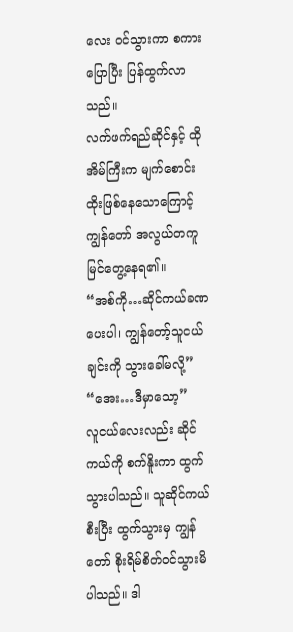လေး ဝင်သွားကာ စကားပြောပြီး ပြန်ထွက်လာသည်။
လက်ဖက်ရည်ဆိုင်နှင့် ထိုအိမ်ကြီးက မျက်စောင်းထိုးဖြစ်နေသောကြောင့် ကျွန်တော် အလွယ်တကူ မြင်တွေ့နေရ၏။
“အစ်ကို…ဆိုင်ကယ်ခဏပေးပါ၊ ကျွန်တော့်သူငယ်ချင်းကို သွားခေါ်မလို့”
“အေး…ဒီမှာသော့”
လူငယ်လေးလည်း ဆိုင်ကယ်ကို စက်နိူးကာ ထွက်သွားပါသည်။ သူဆိုင်ကယ်စီးပြီး ထွက်သွားမှ ကျွန်တော် စိုးရိမ်စိတ်ဝင်သွားမိပါသည်။ ဒါ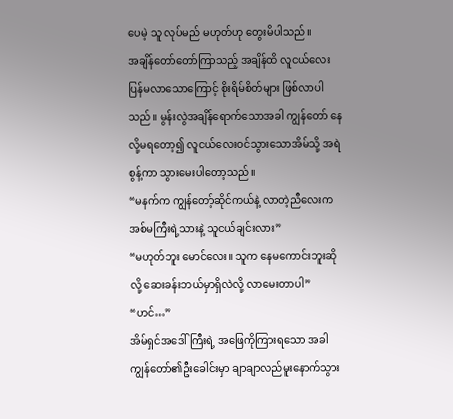ပေမဲ့ သူ လုပ်မည် မဟုတ်ဟု တွေးမိပါသည်။
အချိန်တော်တော်ကြာသည့် အချိန်ထိ လူငယ်လေး ပြန်မလာသောကြောင့် စိုးရိမ်စိတ်များ ဖြစ်လာပါသည်။ မွန်းလွဲအချိန်ရောက်သောအခါ ကျွန်တော် နေလို့မရတော့၍ လူငယ်လေးဝင်သွားသောအိမ်သို့ အရဲစွန့်ကာ သွားမေးပါတော့သည်။
“မနက်က ကျွန်တော့်ဆိုင်ကယ်နဲ့ လာတဲ့ညီလေးက အစ်မကြီးရဲ့သားနဲ့ သူငယ်ချင်းလား”
“မဟုတ်ဘူး မောင်လေး။ သူက နေမကောင်းဘူးဆိုလို့ ဆေးခန်းဘယ်မှာရှိလဲလို့ လာမေးတာပါ”
“ဟင်…”
အိမ်ရှင်အဒေါ်ကြီးရဲ့ အဖြေကိုကြားရသော အခါ ကျွန်တော်၏ဦးခေါင်းမှာ ချာချာလည်မူးနောက်သွား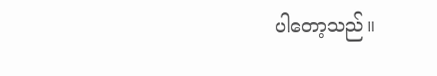ပါတော့သည်။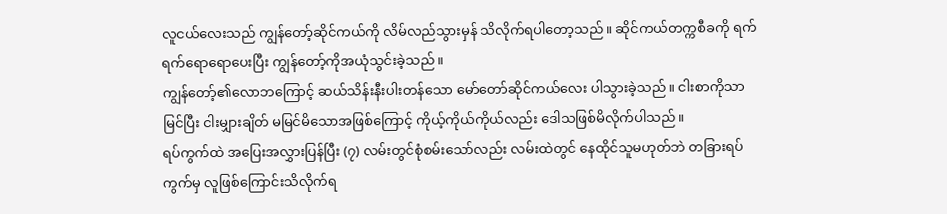လူငယ်လေးသည် ကျွန်တော့်ဆိုင်ကယ်ကို လိမ်လည်သွားမှန် သိလိုက်ရပါတော့သည်။ ဆိုင်ကယ်တက္ကစီခကို ရက်ရက်ရောရောပေးပြီး ကျွန်တော့်ကိုအယုံသွင်းခဲ့သည်။
ကျွန်တော့်၏လောဘကြောင့် ဆယ်သိန်းနီးပါးတန်သော မော်တော်ဆိုင်ကယ်လေး ပါသွားခဲ့သည်။ ငါးစာကိုသာမြင်ပြီး ငါးမျှားချိတ် မမြင်မိသောအဖြစ်ကြောင့် ကိုယ့်ကိုယ်ကိုယ်လည်း ဒေါသဖြစ်မိလိုက်ပါသည်။
ရပ်ကွက်ထဲ အပြေးအလွှားပြန်ပြီး (၇) လမ်းတွင်စုံစမ်းသော်လည်း လမ်းထဲတွင် နေထိုင်သူမဟုတ်ဘဲ တခြားရပ်ကွက်မှ လူဖြစ်ကြောင်းသိလိုက်ရ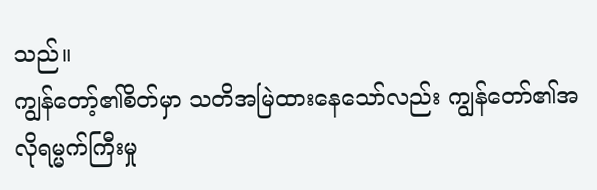သည်။
ကျွန်တော့်၏စိတ်မှာ သတိအမြဲထားနေသော်လည်း ကျွန်တော်၏အလိုရမ္မက်ကြီးမှု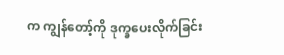က ကျွန်တော့်ကို ဒုက္ခပေးလိုက်ခြင်း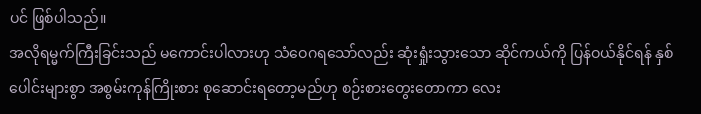ပင် ဖြစ်ပါသည်။
အလိုရမ္မက်ကြီးခြင်းသည် မကောင်းပါလားဟု သံဝေဂရသော်လည်း ဆုံးရှုံးသွားသော ဆိုင်ကယ်ကို ပြန်ဝယ်နိုင်ရန် နှစ်ပေါင်းများစွာ အစွမ်းကုန်ကြိုးစား စုဆောင်းရတော့မည်ဟု စဉ်းစားတွေးတောကာ လေး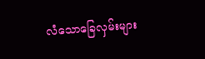လံသောခြေလှမ်းများ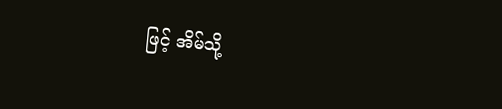ဖြင့် အိမ်သို့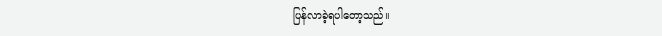ပြန်လာခဲ့ရပါတော့သည်။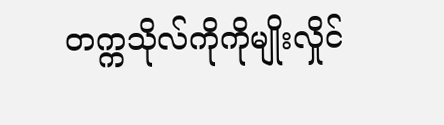တက္ကသိုလ်ကိုကိုမျိုးလှိုင်